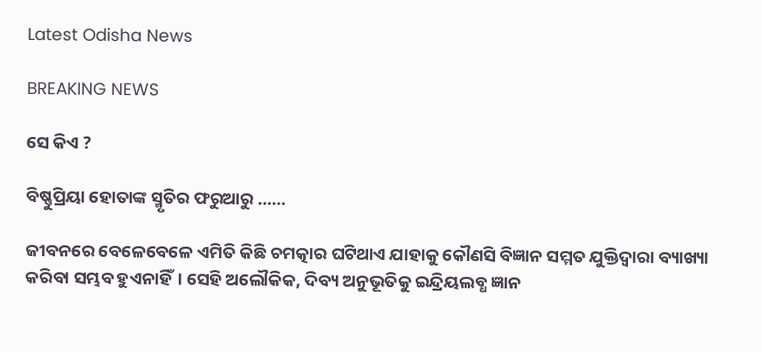Latest Odisha News

BREAKING NEWS

ସେ କିଏ ?

ବିଷ୍ଣୁପ୍ରିୟା ହୋତାଙ୍କ ସ୍ମୃତିର ଫରୁଆରୁ ……

ଜୀବନରେ ବେଳେବେଳେ ଏମିତି କିଛି ଚମତ୍କାର ଘଟିଥାଏ ଯାହାକୁ କୌଣସି ବିଜ୍ଞାନ ସମ୍ମତ ଯୁକ୍ତିଦ୍ୱାରା ବ୍ୟାଖ୍ୟା କରିବା ସମ୍ଭବ ହୁଏନାହିଁ। ସେହି ଅଲୌକିକ, ଦିବ୍ୟ ଅନୁଭୂତିକୁ ଇନ୍ଦ୍ରିୟଲବ୍ଧ ଜ୍ଞାନ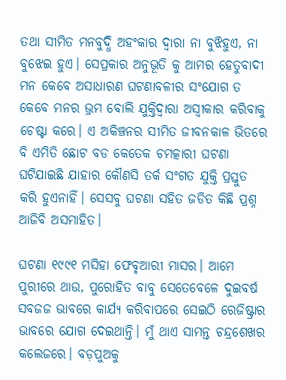ତଥା ସୀମିତ ମନବୁଦ୍ଧି ଅହଂକାର ଦ୍ୱାରା ନା ବୁଝିହୁଏ, ନା ବୁଝେଇ ହୁଏ। ସେପ୍ରକାର ଅନୁଭୂତି କୁ ଆମର ହେତୁବାଦୀ ମନ କେବେ ଅସାଧାରଣ ଘଟଣାବଳୀର ସଂଯୋଗ ତ କେବେ ମନର ଭ୍ରମ ବୋଲି ଯୁକ୍ତିଦ୍ୱାରା ଅସ୍ୱୀକାର କରିବାକୁ ଚେଷ୍ଟା କରେ। ଏ ଅକିଞ୍ଚନର ସୀମିତ ଜୀବନକାଳ ଭିତରେ ବି ଏମିତି ଛୋଟ ବଡ କେତେକ ଚମତ୍କାରୀ ଘଟଣା ଘଟିଯାଇଛି ଯାହାର କୌଣସି ତର୍କ ସଂଗତ ଯୁକ୍ତି ପ୍ରସ୍ତୁତ କରି ହୁଏନାହିଁ। ସେସବୁ ଘଟଣା ସହିତ ଜଡିତ କିଛି ପ୍ରଶ୍ନ ଆଜିବି ଅସମାହିତ।

ଘଟଣା ୧୯୯୧ ମସିହା ଫେବୃଆରୀ ମାସର। ଆମେ ପୁରୀରେ ଥାଉ, ପୁରୋହିତ ବାବୁ ସେତେବେଳେ ଦୁଇବର୍ଷ ସବଜଜ ଭାବରେ କାର୍ଯ୍ୟ କରିବାପରେ ସେଇଠି ରେଜିଷ୍ଟ୍ରାର ଭାବରେ ଯୋଗ ଦେଇଥାନ୍ତି। ମୁଁ ଥାଏ ସାମନ୍ତ ଚନ୍ଦ୍ରଶେଖର କଲେଜରେ। ବଡ଼ପୁଅକୁ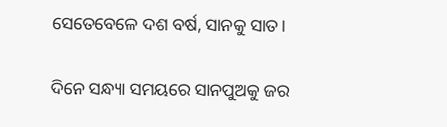ସେତେବେଳେ ଦଶ ବର୍ଷ, ସାନକୁ ସାତ।

ଦିନେ ସନ୍ଧ୍ୟା ସମୟରେ ସାନପୁଅକୁ ଜର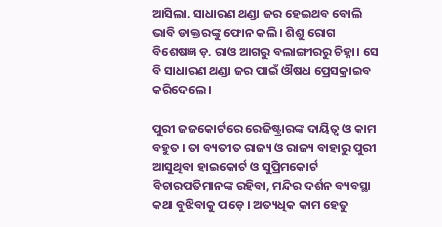ଆସିଲା. ସାଧାରଣ ଥଣ୍ଡା ଜର ହେଇଥବ ବୋଲି ଭାବି ଡାକ୍ତରଙ୍କୁ ଫୋନ କଲି। ଶିଶୁ ରୋଗ ବିଶେଷଜ୍ଞ ଡ଼. ରାଓ ଆଗରୁ ବଲାଙ୍ଗୀରରୁ ଚିହ୍ନା। ସେ ବି ସାଧାରଣ ଥଣ୍ଡା ଜର ପାଇଁ ଔଷଧ ପ୍ରେସକ୍ରାଇବ କରିଦେଲେ।

ପୁରୀ ଜଜକୋର୍ଟରେ ରେଜିଷ୍ଟ୍ରାରଙ୍କ ଦାୟିତ୍ୱ ଓ କାମ ବହୁତ । ତା ବ୍ୟତୀତ ରାଜ୍ୟ ଓ ରାଜ୍ୟ ବାହାରୁ ପୁରୀ ଆସୁଥିବା ହାଇକୋର୍ଟ ଓ ସୁପ୍ରିମକୋର୍ଟ ବିଚାରପତିମାନଙ୍କ ରହିବା, ମନ୍ଦିର ଦର୍ଶନ ବ୍ୟବସ୍ଥା କଥା ବୁଝିବାକୁ ପଡ଼େ । ଅତ୍ୟଧିକ କାମ ହେତୁ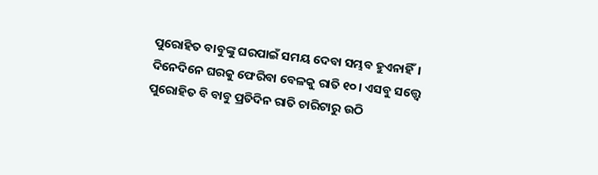ପୁରୋହିତ ବାବୁଙ୍କୁ ଘରପାଇଁ ସମୟ ଦେବା ସମ୍ଭବ ହୁଏନାହିଁ। ଦିନେଦିନେ ଘରକୁ ଫେରିବା ବେଳକୁ ରାତି ୧୦। ଏସବୁ ସତ୍ତ୍ୱେ ପୁରୋହିତ ବି ବାବୁ ପ୍ରତିଦିନ ରାତି ଚାରିଟାରୁ ଉଠି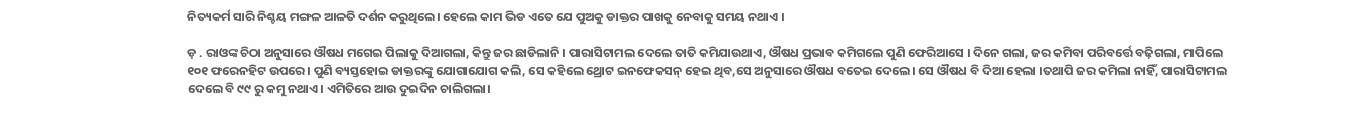ନିତ୍ୟକର୍ମ ସାରି ନିଶ୍ଚୟ ମଙ୍ଗଳ ଆଳତି ଦର୍ଶନ କରୁଥିଲେ। ହେଲେ କାମ ଭିଡ ଏତେ ଯେ ପୁଅକୁ ଡାକ୍ତର ପାଖକୁ ନେବାକୁ ସମୟ ନଥାଏ ।

ଡ଼ . ରାଓଙ୍କ ଚିଠା ଅନୁସାରେ ଔଷଧ ମଗେଇ ପିଲାକୁ ଦିଆଗଲା, କିନ୍ତୁ ଜର ଛାଡିଲାନି । ପାରାସିଟାମଲ ଦେଲେ ତାତି କମିଯାଉଥାଏ, ଔଷଧ ପ୍ରଭାବ କମିଗଲେ ପୁଣି ଫେରିଆସେ । ଦିନେ ଗଲା, ଜର କମିବା ପରିବର୍ତ୍ତେ ବଢ଼ିଗଲା, ମାପିଲେ ୧୦୧ ଫରେନହିଟ ଉପରେ। ପୁଣି ବ୍ୟସ୍ତହୋଇ ଡାକ୍ତରଙ୍କୁ ଯୋଗାଯୋଗ କଲି, ସେ କହିଲେ ଥ୍ରୋଟ ଇନଫେକସନ୍ ହେଇ ଥିବ,ସେ ଅନୁସାରେ ଔଷଧ ବତେଇ ଦେଲେ। ସେ ଔଷଧ ବି ଦିଆ ହେଲା ।ତଥାପି ଜର କମିଲା ନାହିଁ, ପାରାସିଟାମଲ ଦେଲେ ବି ୯୯ ରୁ କମୁ ନଥାଏ। ଏମିତିରେ ଆଉ ଦୁଇଦିନ ଚାଲିଗଲା।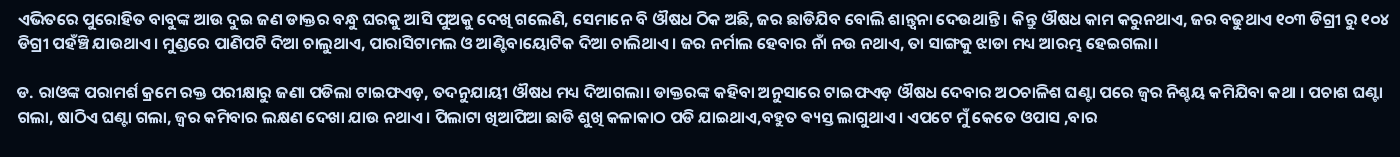ଏଭିତରେ ପୁରୋହିତ ବାବୁଙ୍କ ଆଉ ଦୁଇ ଜଣ ଡାକ୍ତର ବନ୍ଧୁ ଘରକୁ ଆସି ପୁଅକୁ ଦେଖି ଗଲେଣି, ସେମାନେ ବି ଔଷଧ ଠିକ ଅଛି, ଜର ଛାଡିଯିବ ବୋଲି ଶାନ୍ତ୍ୱନା ଦେଉଥାନ୍ତି । କିନ୍ତୁ ଔଷଧ କାମ କରୁନଥାଏ, ଜର ବଢୁଥାଏ ୧୦୩ ଡିଗ୍ରୀ ରୁ ୧୦୪ ଡିଗ୍ରୀ ପହଁଞ୍ଚି ଯାଉଥାଏ। ମୁଣ୍ଡରେ ପାଣିପଟି ଦିଆ ଚାଲୁଥାଏ, ପାରାସିଟାମଲ ଓ ଆଣ୍ଟିବାୟୋଟିକ ଦିଆ ଚାଲିଥାଏ। ଜର ନର୍ମାଲ ହେବାର ନାଁ ନଉ ନଥାଏ, ତା ସାଙ୍ଗକୁ ଝାଡା ମଧ୍ୟ ଆରମ୍ଭ ହେଇଗଲା।

ଡ. ରାଓଙ୍କ ପରାମର୍ଶ କ୍ରମେ ରକ୍ତ ପରୀକ୍ଷାରୁ ଜଣା ପଡିଲା ଟାଇଫଏଡ଼, ତଦନୁଯାୟୀ ଔଷଧ ମଧ୍ୟ ଦିଆଗଲା। ଡାକ୍ତରଙ୍କ କହିବା ଅନୁସାରେ ଟାଇଫଏଡ଼ ଔଷଧ ଦେବାର ଅଠଚାଳିଶ ଘଣ୍ଟା ପରେ ଜ୍ଵର ନିଶ୍ଚୟ କମିଯିବା କଥା । ପଚାଶ ଘଣ୍ଟା ଗଲା, ଷାଠିଏ ଘଣ୍ଟା ଗଲା, ଜ୍ୱର କମିବାର ଲକ୍ଷଣ ଦେଖା ଯାଉ ନଥାଏ। ପିଲାଟା ଖିଆପିଆ ଛାଡି ଶୁଖି କଳାକାଠ ପଡି ଯାଇଥାଏ,ବହୁତ ଵ୍ୟସ୍ତ ଲାଗୁଥାଏ। ଏପଟେ ମୁଁ କେତେ ଓପାସ ,ବାର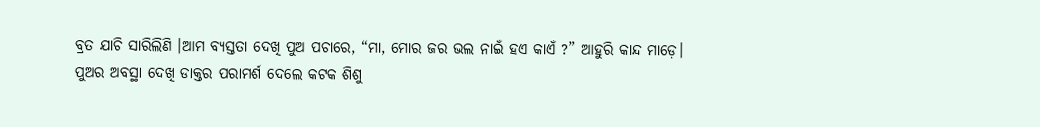ବ୍ରତ ଯାଚି ସାରିଲିଣି ।ଆମ ବ୍ୟସ୍ତତା ଦେଖି ପୁଅ ପଚାରେ, “ମା, ମୋର ଜର ଭଲ ନାଇଁ ହଏ କାଏଁ ?” ଆହୁରି କାନ୍ଦ ମାଡ଼େ। ପୁଅର ଅବସ୍ଥା ଦେଖି ଡାକ୍ତର ପରାମର୍ଶ ଦେଲେ କଟକ ଶିଶୁ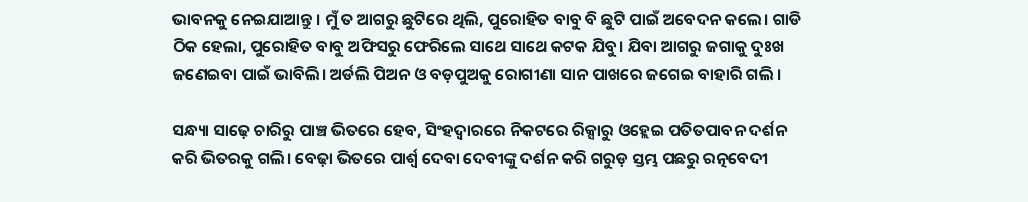ଭାବନକୁ ନେଇଯାଆନ୍ତୁ । ମୁଁ ତ ଆଗରୁ ଛୁଟିରେ ଥିଲି, ପୁରୋହିତ ବାବୁ ବି ଛୁଟି ପାଇଁ ଅବେଦନ କଲେ। ଗାଡି ଠିକ ହେଲା, ପୁରୋହିତ ବାବୁ ଅଫିସରୁ ଫେରିଲେ ସାଥେ ସାଥେ କଟକ ଯିବୁ। ଯିବା ଆଗରୁ ଜଗାକୁ ଦୁଃଖ ଜଣେଇବା ପାଇଁ ଭାବିଲି। ଅର୍ଡଲି ପିଅନ ଓ ବଡ଼ପୁଅକୁ ରୋଗୀଣା ସାନ ପାଖରେ ଜଗେଇ ବାହାରି ଗଲି ।

ସନ୍ଧ୍ୟା ସାଢ଼େ ଚାରିରୁ ପାଞ୍ଚ ଭିତରେ ହେବ, ସିଂହଦ୍ଵାରରେ ନିକଟରେ ରିକ୍ସାରୁ ଓହ୍ଲେଇ ପତିତପାବନ ଦର୍ଶନ କରି ଭିତରକୁ ଗଲି। ବେଢ଼ା ଭିତରେ ପାର୍ଶ୍ୱ ଦେବା ଦେବୀଙ୍କୁ ଦର୍ଶନ କରି ଗରୁଡ଼ ସ୍ତମ୍ଭ ପଛରୁ ରତ୍ନବେଦୀ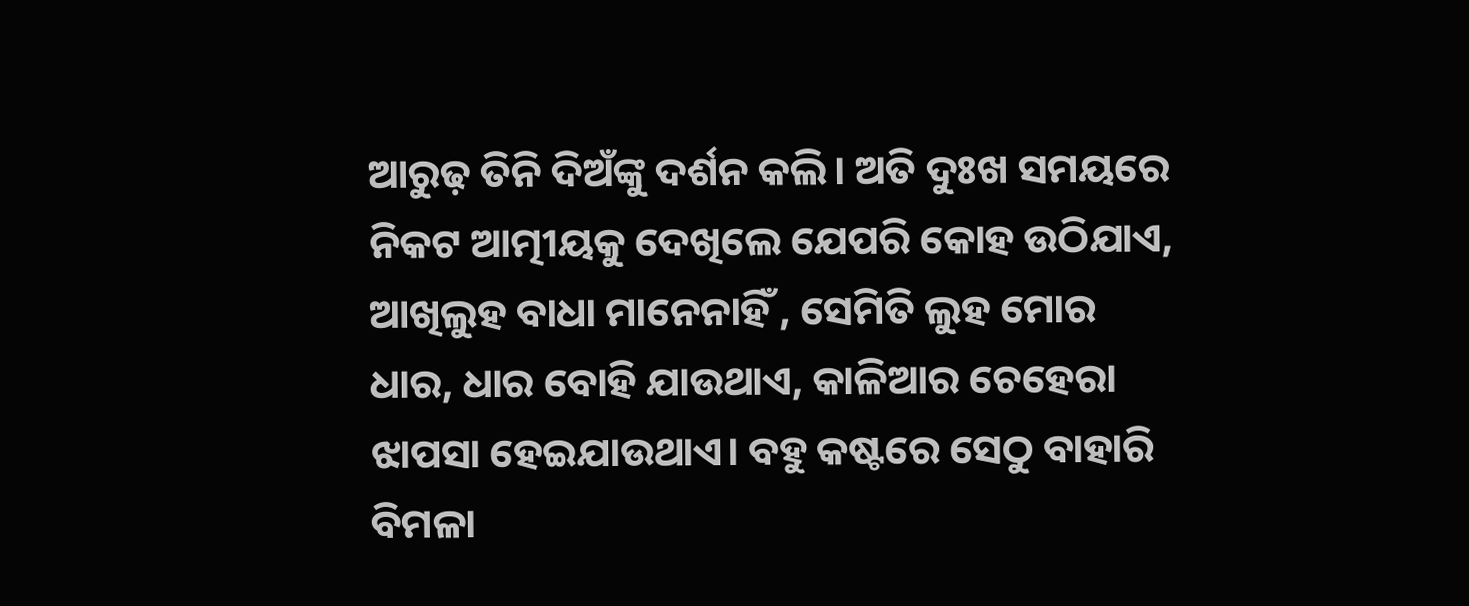ଆରୁଢ଼ ତିନି ଦିଅଁଙ୍କୁ ଦର୍ଶନ କଲି। ଅତି ଦୁଃଖ ସମୟରେ ନିକଟ ଆତ୍ମୀୟକୁ ଦେଖିଲେ ଯେପରି କୋହ ଉଠିଯାଏ, ଆଖିଲୁହ ବାଧା ମାନେନାହିଁ , ସେମିତି ଲୁହ ମୋର ଧାର, ଧାର ବୋହି ଯାଉଥାଏ, କାଳିଆର ଚେହେରା ଝାପସା ହେଇଯାଉଥାଏ। ବହୁ କଷ୍ଟରେ ସେଠୁ ବାହାରି ବିମଳା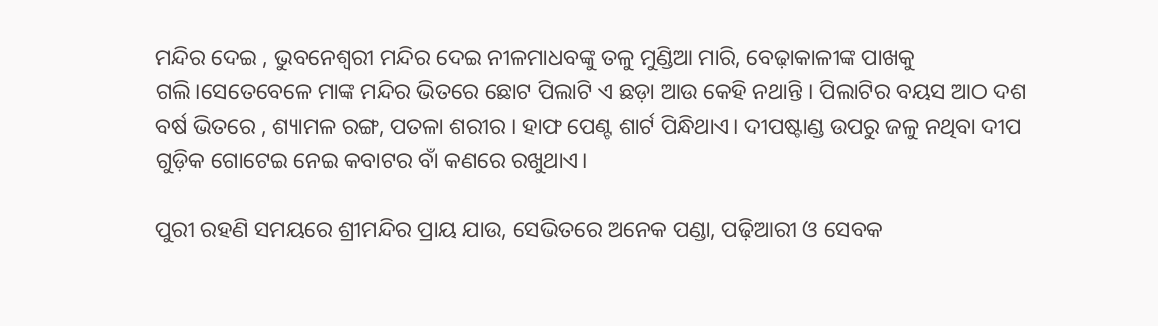ମନ୍ଦିର ଦେଇ , ଭୁବନେଶ୍ୱରୀ ମନ୍ଦିର ଦେଇ ନୀଳମାଧବଙ୍କୁ ତଳୁ ମୁଣ୍ଡିଆ ମାରି, ବେଢ଼ାକାଳୀଙ୍କ ପାଖକୁ ଗଲି।ସେତେବେଳେ ମାଙ୍କ ମନ୍ଦିର ଭିତରେ ଛୋଟ ପିଲାଟି ଏ ଛଡ଼ା ଆଉ କେହି ନଥାନ୍ତି । ପିଲାଟିର ବୟସ ଆଠ ଦଶ ବର୍ଷ ଭିତରେ , ଶ୍ୟାମଳ ରଙ୍ଗ, ପତଳା ଶରୀର । ହାଫ ପେଣ୍ଟ ଶାର୍ଟ ପିନ୍ଧିଥାଏ। ଦୀପଷ୍ଟାଣ୍ଡ ଉପରୁ ଜଳୁ ନଥିବା ଦୀପ ଗୁଡ଼ିକ ଗୋଟେଇ ନେଇ କବାଟର ବାଁ କଣରେ ରଖୁଥାଏ।

ପୁରୀ ରହଣି ସମୟରେ ଶ୍ରୀମନ୍ଦିର ପ୍ରାୟ ଯାଉ, ସେଭିତରେ ଅନେକ ପଣ୍ଡା, ପଢ଼ିଆରୀ ଓ ସେବକ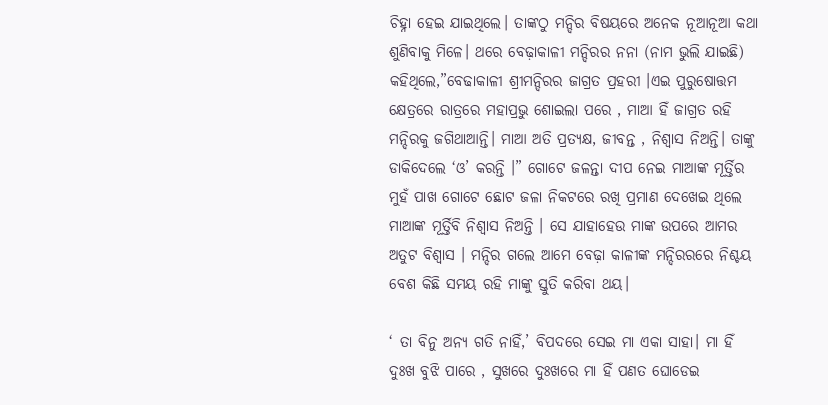ଚିହ୍ନା ହେଇ ଯାଇଥିଲେ। ତାଙ୍କଠୁ ମନ୍ଦିର ବିଷୟରେ ଅନେକ ନୂଆନୂଆ କଥା ଶୁଣିବାକୁ ମିଳେ। ଥରେ ବେଢ଼ାକାଳୀ ମନ୍ଦିରର ନନା (ନାମ ଭୁଲି ଯାଇଛି) କହିଥିଲେ,”ବେଢାକାଳୀ ଶ୍ରୀମନ୍ଦିରର ଜାଗ୍ରତ ପ୍ରହରୀ ।ଏଇ ପୁରୁଷୋତ୍ତମ କ୍ଷେତ୍ରରେ ରାତ୍ରରେ ମହାପ୍ରଭୁ ଶୋଇଲା ପରେ , ମାଆ ହିଁ ଜାଗ୍ରତ ରହି ମନ୍ଦିରକୁ ଜଗିଥାଆନ୍ତି। ମାଆ ଅତି ପ୍ରତ୍ୟକ୍ଷ, ଜୀବନ୍ତ , ନିଶ୍ୱାସ ନିଅନ୍ତି। ତାଙ୍କୁ ଡାକିଦେଲେ ‘ଓ’ କରନ୍ତି ।” ଗୋଟେ ଜଳନ୍ତା ଦୀପ ନେଇ ମାଆଙ୍କ ମୂର୍ତ୍ତିର ମୁହଁ ପାଖ ଗୋଟେ ଛୋଟ ଜଳା ନିକଟରେ ରଖି ପ୍ରମାଣ ଦେଖେଇ ଥିଲେ ମାଆଙ୍କ ମୂର୍ତ୍ତିବି ନିଶ୍ୱାସ ନିଅନ୍ତି । ସେ ଯାହାହେଉ ମାଙ୍କ ଉପରେ ଆମର ଅତୁଟ ବିଶ୍ୱାସ । ମନ୍ଦିର ଗଲେ ଆମେ ବେଢ଼ା କାଳୀଙ୍କ ମନ୍ଦିରରରେ ନିଶ୍ଚୟ ବେଶ କିଛି ସମୟ ରହି ମାଙ୍କୁ ସ୍ତୁତି କରିବା ଥୟ।

‘ ତା ବିନୁ ଅନ୍ୟ ଗତି ନାହିଁ,’ ବିପଦରେ ସେଇ ମା ଏକା ସାହା। ମା ହିଁ ଦୁଃଖ ବୁଝି ପାରେ , ସୁଖରେ ଦୁଃଖରେ ମା ହିଁ ପଣତ ଘୋଡେଇ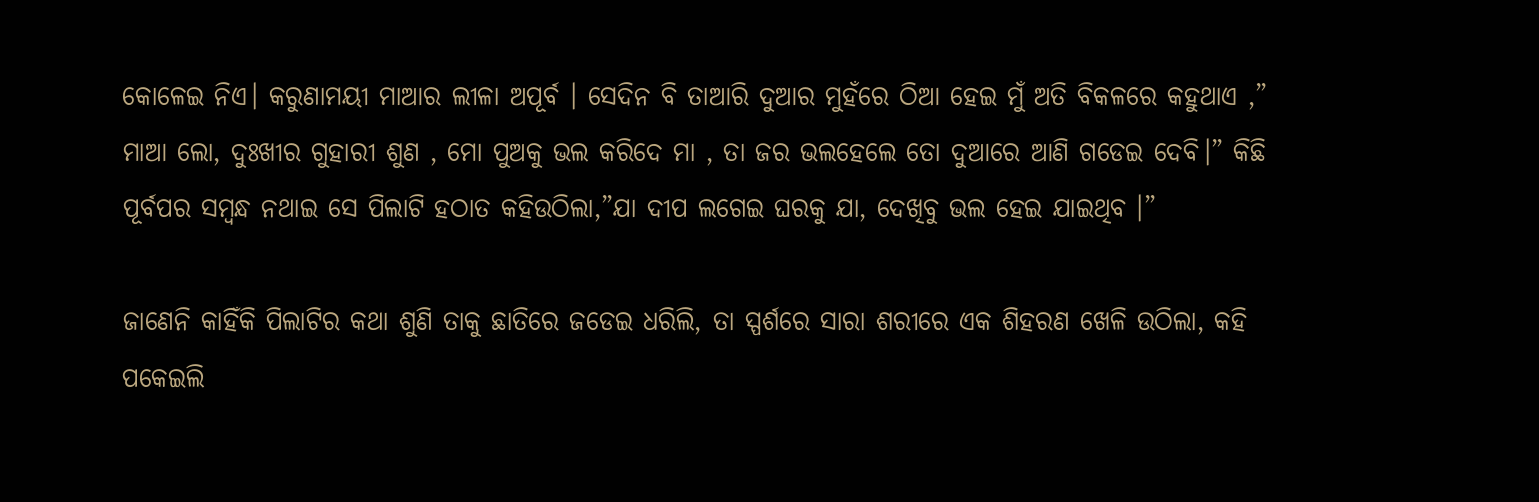କୋଳେଇ ନିଏ। କରୁଣାମୟୀ ମାଆର ଲୀଳା ଅପୂର୍ବ । ସେଦିନ ବି ତାଆରି ଦୁଆର ମୁହଁରେ ଠିଆ ହେଇ ମୁଁ ଅତି ବିକଳରେ କହୁଥାଏ ,” ମାଆ ଲୋ, ଦୁଃଖୀର ଗୁହାରୀ ଶୁଣ , ମୋ ପୁଅକୁ ଭଲ କରିଦେ ମା , ତା ଜର ଭଲହେଲେ ତୋ ଦୁଆରେ ଆଣି ଗଡେଇ ଦେବି।” କିଛି ପୂର୍ବପର ସମ୍ବନ୍ଧ ନଥାଇ ସେ ପିଲାଟି ହଠାତ କହିଉଠିଲା,”ଯା ଦୀପ ଲଗେଇ ଘରକୁ ଯା, ଦେଖିବୁ ଭଲ ହେଇ ଯାଇଥିବ ।”

ଜାଣେନି କାହିଁକି ପିଲାଟିର କଥା ଶୁଣି ତାକୁ ଛାତିରେ ଜଡେଇ ଧରିଲି, ତା ସ୍ପର୍ଶରେ ସାରା ଶରୀରେ ଏକ ଶିହରଣ ଖେଳି ଉଠିଲା, କହି ପକେଇଲି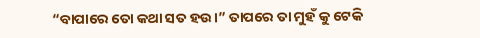“ବାପାରେ ତୋ କଥା ସତ ହଉ।” ତାପରେ ତା ମୁହଁ କୁ ଟେକି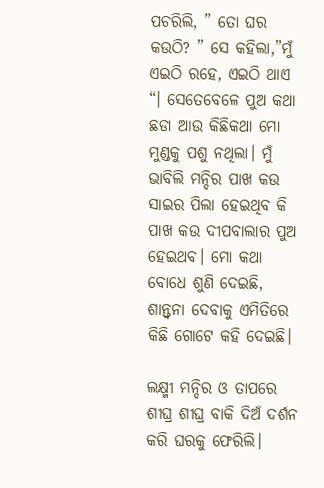ପଚରିଲି, ” ତୋ ଘର କଉଠି? ” ସେ କହିଲା,”ମୁଁ ଏଇଠି ରହେ, ଏଇଠି ଥାଏ “। ସେତେବେଳେ ପୁଅ କଥା ଛଡା ଆଉ କିଛିକଥା ମୋ ମୁଣ୍ଡକୁ ପଶୁ ନଥିଲା। ମୁଁ ଭାବିଲି ମନ୍ଦିର ପାଖ କଉ ସାଇର ପିଲା ହେଇଥିବ କି ପାଖ କଉ ଦୀପବାଲାର ପୁଅ ହେଇଥବ। ମୋ କଥା ବୋଧେ ଶୁଣି ଦେଇଛି, ଶାନ୍ତ୍ୱନା ଦେବାକୁ ଏମିତିରେ କିଛି ଗୋଟେ କହି ଦେଇଛି।

ଲକ୍ଷ୍ମୀ ମନ୍ଦିର ଓ ତାପରେ ଶୀଘ୍ର ଶୀଘ୍ର ବାକି ଦିଅଁ ଦର୍ଶନ କରି ଘରକୁ ଫେରିଲି।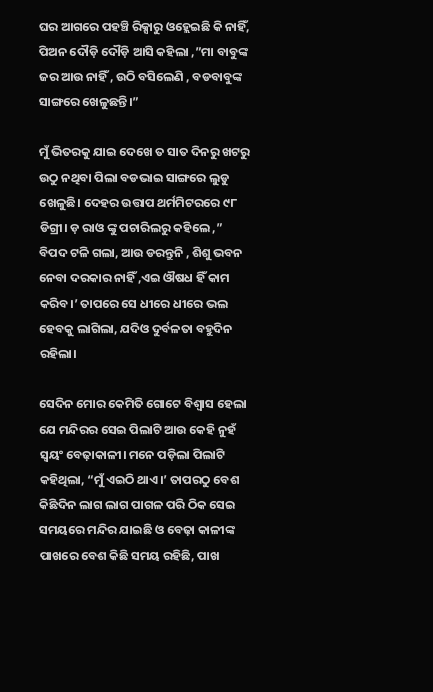ଘର ଆଗରେ ପହଞ୍ଚି ରିକ୍ସାରୁ ଓହ୍ଲେଇଛି କି ନାହିଁ, ପିଅନ ଦୌଡ଼ି ଦୌଡ଼ି ଆସି କହିଲା ,”ମା ବାବୁଙ୍କ ଜର ଆଉ ନାହିଁ , ଉଠି ବସିଲେଣି , ବଡବାବୁଙ୍କ ସାଙ୍ଗରେ ଖେଳୁଛନ୍ତି।”

ମୁଁ ଭିତରକୁ ଯାଇ ଦେଖେ ତ ସାତ ଦିନରୁ ଖଟରୁ ଉଠୁ ନଥିବା ପିଲା ବଡଭାଇ ସାଙ୍ଗରେ ଲୁଡୁ ଖେଳୁଛି। ଦେହର ଉତ୍ତାପ ଥର୍ମମିଟରରେ ୯୮ ଡିଗ୍ରୀ। ଡ଼ ରାଓ ଙ୍କୁ ପଚାରିଲରୁ କହିଲେ ,” ବିପଦ ଟଳି ଗଲା, ଆଉ ଡରନ୍ତୁନି , ଶିଶୁ ଭବନ ନେବା ଦରକାର ନାହିଁ ,ଏଇ ଔଷଧ ହିଁ କାମ କରିବ।’ ତାପରେ ସେ ଧୀରେ ଧୀରେ ଭଲ ହେବକୁ ଲାଗିଲା, ଯଦିଓ ଦୁର୍ବଳତା ବହୁଦିନ ରହିଲା।

ସେଦିନ ମୋର କେମିତି ଗୋଟେ ବିଶ୍ଵାସ ହେଲା ଯେ ମନ୍ଦିରର ସେଇ ପିଲାଟି ଆଉ କେହି ନୁହଁ ସ୍ୱୟଂ ବେଢ଼ାକାଳୀ। ମନେ ପଡ଼ିଲା ପିଲାଟି କହିଥିଲା, “ମୁଁ ଏଇଠି ଥାଏ।’ ତାପରଠୁ ବେଶ କିଛିଦିନ ଲାଗ ଲାଗ ପାଗଳ ପରି ଠିକ ସେଇ ସମୟରେ ମନ୍ଦିର ଯାଇଛି ଓ ବେଢ଼ା କାଳୀଙ୍କ ପାଖରେ ବେଶ କିଛି ସମୟ ରହିଛି, ପାଖ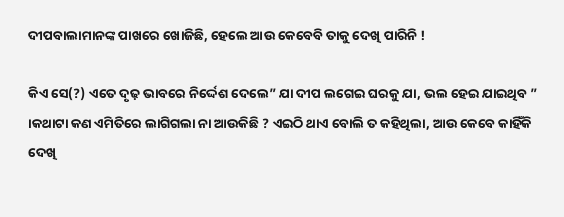ଦୀପବାଲାମାନଙ୍କ ପାଖରେ ଖୋଜିଛି, ହେଲେ ଆଉ କେବେବି ତାକୁ ଦେଖି ପାରିନି !

କିଏ ସେ(?) ଏତେ ଦୃଢ଼ ଭାବରେ ନିର୍ଦ୍ଦେଶ ଦେଲେ” ଯା ଦୀପ ଲଗେଇ ଘରକୁ ଯା, ଭଲ ହେଇ ଯାଇଥିବ ” ।କଥାଟା କଣ ଏମିତିରେ ଲାଗିଗଲା ନା ଆଉକିଛି ? ଏଇଠି ଥାଏ ବୋଲି ତ କହିଥିଲା, ଆଉ କେବେ କାହିଁକି ଦେଖି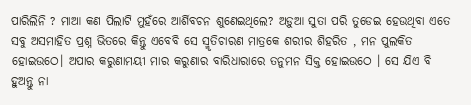ପାରିଲିନି ? ମାଆ କଣ ପିଲାଟି ମୁହଁରେ ଆର୍ଶିବଚନ ଶୁଣେଇଥିଲେ? ଅଡ଼ୁଆ ସୁତା ପରି ତୁଡେଇ ହେଉଥିବା ଏତେ ସବୁ ଅସମାହିତ ପ୍ରଶ୍ନ ଭିତରେ କିନ୍ତୁ ଏବେବି ସେ ସ୍ମୃତିଚାରଣ ମାତ୍ରକେ ଶରୀର ଶିହରିତ , ମନ ପୁଲକିତ ହୋଇଉଠେ। ଅପାର କରୁଣାମୟୀ ମାର କରୁଣାର ବାରିଧାରାରେ ତନୁମନ ସିକ୍ତ ହୋଇଉଠେ । ସେ ଯିଏ ବି ହୁଅନ୍ତୁ ନା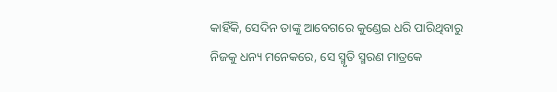କାହିଁକି, ସେଦିନ ତାଙ୍କୁ ଆବେଗରେ କୁଣ୍ଡେଇ ଧରି ପାରିଥିବାରୁ ନିଜକୁ ଧନ୍ୟ ମନେକରେ, ସେ ସ୍ମୃତି ସ୍ମରଣ ମାତ୍ରକେ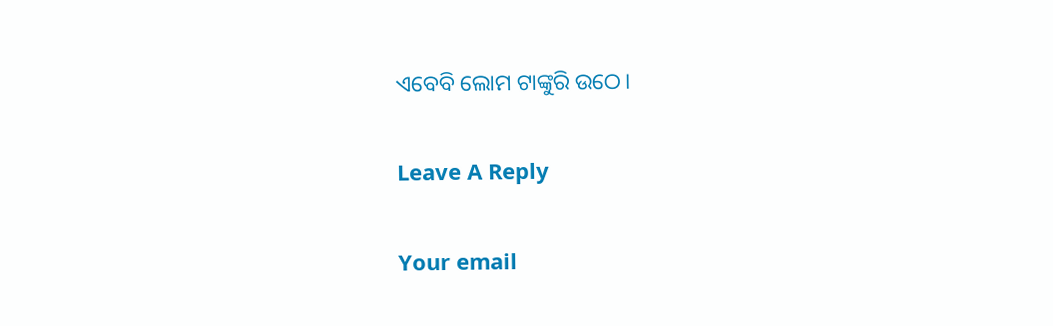ଏବେବି ଲୋମ ଟାଙ୍କୁରି ଉଠେ।

Leave A Reply

Your email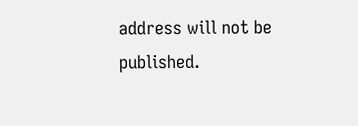address will not be published.